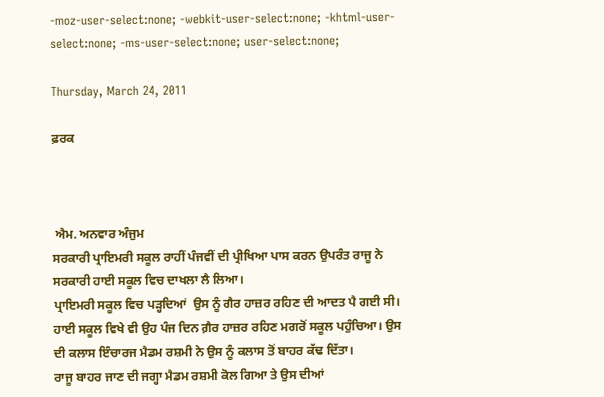-moz-user-select:none; -webkit-user-select:none; -khtml-user-select:none; -ms-user-select:none; user-select:none;

Thursday, March 24, 2011

ਫ਼ਰਕ



 ਐਮ. ਅਨਵਾਰ ਅੰਜੁਮ
ਸਰਕਾਰੀ ਪ੍ਰਾਇਮਰੀ ਸਕੂਲ ਰਾਹੀਂ ਪੰਜਵੀਂ ਦੀ ਪ੍ਰੀਖਿਆ ਪਾਸ ਕਰਨ ਉਪਰੰਤ ਰਾਜੂ ਨੇ ਸਰਕਾਰੀ ਹਾਈ ਸਕੂਲ ਵਿਚ ਦਾਖਲਾ ਲੈ ਲਿਆ।
ਪ੍ਰਾਇਮਰੀ ਸਕੂਲ ਵਿਚ ਪਡ਼੍ਹਦਿਆਂ  ਉਸ ਨੂੰ ਗੈਰ ਹਾਜ਼ਰ ਰਹਿਣ ਦੀ ਆਦਤ ਪੈ ਗਈ ਸੀ। ਹਾਈ ਸਕੂਲ ਵਿਖੇ ਵੀ ਉਹ ਪੰਜ ਦਿਨ ਗ਼ੈਰ ਹਾਜ਼ਰ ਰਹਿਣ ਮਗਰੋਂ ਸਕੂਲ ਪਹੁੰਚਿਆ। ਉਸ ਦੀ ਕਲਾਸ ਇੰਚਾਰਜ ਮੈਡਮ ਰਸ਼ਮੀ ਨੇ ਉਸ ਨੂੰ ਕਲਾਸ ਤੋਂ ਬਾਹਰ ਕੱਢ ਦਿੱਤਾ।
ਰਾਜੂ ਬਾਹਰ ਜਾਣ ਦੀ ਜਗ੍ਹਾ ਮੈਡਮ ਰਸ਼ਮੀ ਕੋਲ ਗਿਆ ਤੇ ਉਸ ਦੀਆਂ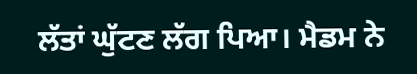ਲੱਤਾਂ ਘੁੱਟਣ ਲੱਗ ਪਿਆ। ਮੈਡਮ ਨੇ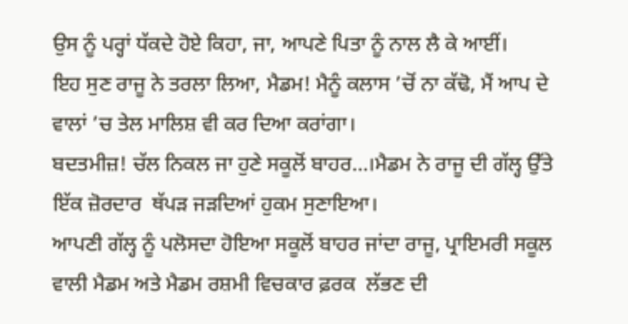ਉਸ ਨੂੰ ਪਰ੍ਹਾਂ ਧੱਕਦੇ ਹੋਏ ਕਿਹਾ, ਜਾ, ਆਪਣੇ ਪਿਤਾ ਨੂੰ ਨਾਲ ਲੈ ਕੇ ਆਈਂ।
ਇਹ ਸੁਣ ਰਾਜੂ ਨੇ ਤਰਲਾ ਲਿਆ, ਮੈਡਮ! ਮੈਨੂੰ ਕਲਾਸ ’ਚੋਂ ਨਾ ਕੱਢੋ, ਮੈਂ ਆਪ ਦੇ ਵਾਲਾਂ ’ਚ ਤੇਲ ਮਾਲਿਸ਼ ਵੀ ਕਰ ਦਿਆ ਕਰਾਂਗਾ।
ਬਦਤਮੀਜ਼! ਚੱਲ ਨਿਕਲ ਜਾ ਹੁਣੇ ਸਕੂਲੋਂ ਬਾਹਰ…।ਮੈਡਮ ਨੇ ਰਾਜੂ ਦੀ ਗੱਲ੍ਹ ਉੱਤੇ ਇੱਕ ਜ਼ੋਰਦਾਰ  ਥੱਪਡ਼ ਜਡ਼ਦਿਆਂ ਹੁਕਮ ਸੁਣਾਇਆ।
ਆਪਣੀ ਗੱਲ੍ਹ ਨੂੰ ਪਲੋਸਦਾ ਹੋਇਆ ਸਕੂਲੋਂ ਬਾਹਰ ਜਾਂਦਾ ਰਾਜੂ, ਪ੍ਰਾਇਮਰੀ ਸਕੂਲ ਵਾਲੀ ਮੈਡਮ ਅਤੇ ਮੈਡਮ ਰਸ਼ਮੀ ਵਿਚਕਾਰ ਫ਼ਰਕ  ਲੱਭਣ ਦੀ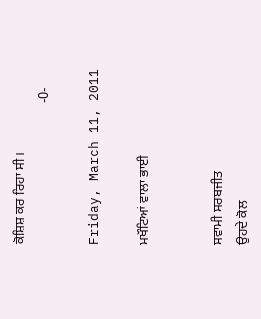ਕੋਸ਼ਿਸ਼ ਕਰ ਰਿਹਾ ਸੀ।
                                          -0-

Friday, March 11, 2011

ਮਖੌਟਿਆਂ ਵਾਲਾ ਭਾਈ


ਸਵਾਮੀ ਸਰਬਜੀਤ
ਉਹਦੇ ਕੋਲ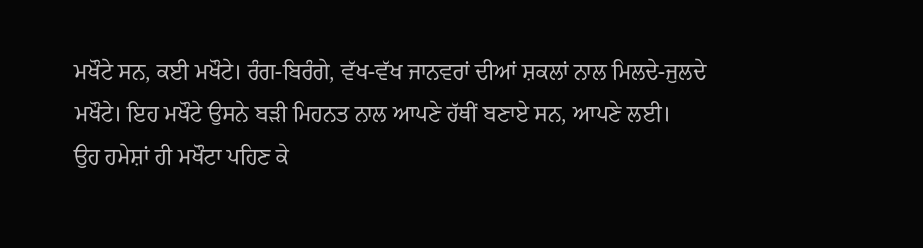ਮਖੌਟੇ ਸਨ, ਕਈ ਮਖੌਟੇ। ਰੰਗ-ਬਿਰੰਗੇ, ਵੱਖ-ਵੱਖ ਜਾਨਵਰਾਂ ਦੀਆਂ ਸ਼ਕਲਾਂ ਨਾਲ ਮਿਲਦੇ-ਜੁਲਦੇ ਮਖੌਟੇ। ਇਹ ਮਖੌਟੇ ਉਸਨੇ ਬਡ਼ੀ ਮਿਹਨਤ ਨਾਲ ਆਪਣੇ ਹੱਥੀਂ ਬਣਾਏ ਸਨ, ਆਪਣੇ ਲਈ।
ਉਹ ਹਮੇਸ਼ਾਂ ਹੀ ਮਖੌਟਾ ਪਹਿਣ ਕੇ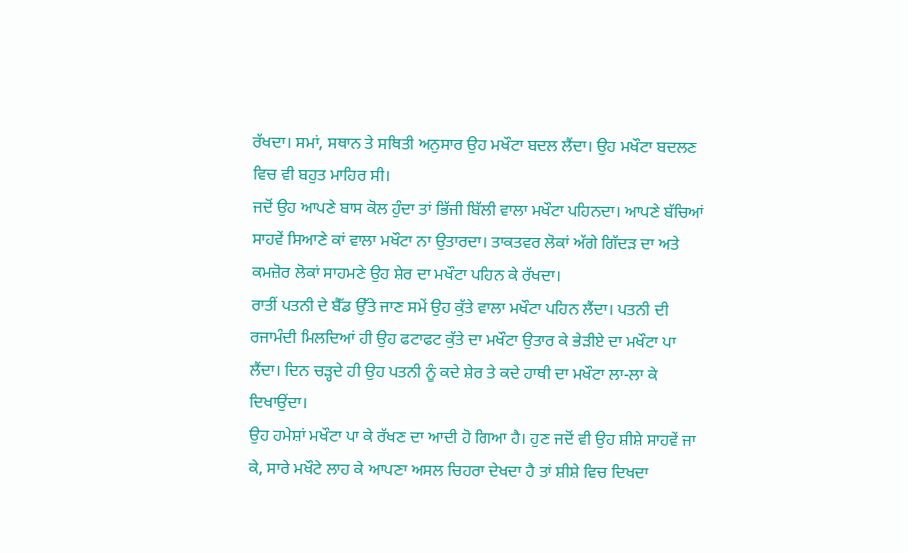ਰੱਖਦਾ। ਸਮਾਂ, ਸਥਾਨ ਤੇ ਸਥਿਤੀ ਅਨੁਸਾਰ ਉਹ ਮਖੌਟਾ ਬਦਲ ਲੈਂਦਾ। ਉਹ ਮਖੌਟਾ ਬਦਲਣ ਵਿਚ ਵੀ ਬਹੁਤ ਮਾਹਿਰ ਸੀ।
ਜਦੋਂ ਉਹ ਆਪਣੇ ਬਾਸ ਕੋਲ ਹੁੰਦਾ ਤਾਂ ਭਿੱਜੀ ਬਿੱਲੀ ਵਾਲਾ ਮਖੌਟਾ ਪਹਿਨਦਾ। ਆਪਣੇ ਬੱਚਿਆਂ ਸਾਹਵੇਂ ਸਿਆਣੇ ਕਾਂ ਵਾਲਾ ਮਖੌਟਾ ਨਾ ਉਤਾਰਦਾ। ਤਾਕਤਵਰ ਲੋਕਾਂ ਅੱਗੇ ਗਿੱਦਡ਼ ਦਾ ਅਤੇ ਕਮਜ਼ੋਰ ਲੋਕਾਂ ਸਾਹਮਣੇ ਉਹ ਸ਼ੇਰ ਦਾ ਮਖੌਟਾ ਪਹਿਨ ਕੇ ਰੱਖਦਾ।
ਰਾਤੀਂ ਪਤਨੀ ਦੇ ਬੈੱਡ ਉੱਤੇ ਜਾਣ ਸਮੇਂ ਉਹ ਕੁੱਤੇ ਵਾਲਾ ਮਖੌਟਾ ਪਹਿਨ ਲੈਂਦਾ। ਪਤਨੀ ਦੀ ਰਜਾਮੰਦੀ ਮਿਲਦਿਆਂ ਹੀ ਉਹ ਫਟਾਫਟ ਕੁੱਤੇ ਦਾ ਮਖੌਟਾ ਉਤਾਰ ਕੇ ਭੇਡ਼ੀਏ ਦਾ ਮਖੌਟਾ ਪਾ ਲੈਂਦਾ। ਦਿਨ ਚਡ਼੍ਹਦੇ ਹੀ ਉਹ ਪਤਨੀ ਨੂੰ ਕਦੇ ਸ਼ੇਰ ਤੇ ਕਦੇ ਹਾਥੀ ਦਾ ਮਖੌਟਾ ਲਾ-ਲਾ ਕੇ ਦਿਖਾਉਂਦਾ।
ਉਹ ਹਮੇਸ਼ਾਂ ਮਖੌਟਾ ਪਾ ਕੇ ਰੱਖਣ ਦਾ ਆਦੀ ਹੋ ਗਿਆ ਹੈ। ਹੁਣ ਜਦੋਂ ਵੀ ਉਹ ਸ਼ੀਸ਼ੇ ਸਾਹਵੇਂ ਜਾ ਕੇ, ਸਾਰੇ ਮਖੌਟੇ ਲਾਹ ਕੇ ਆਪਣਾ ਅਸਲ ਚਿਹਰਾ ਦੇਖਦਾ ਹੈ ਤਾਂ ਸ਼ੀਸ਼ੇ ਵਿਚ ਦਿਖਦਾ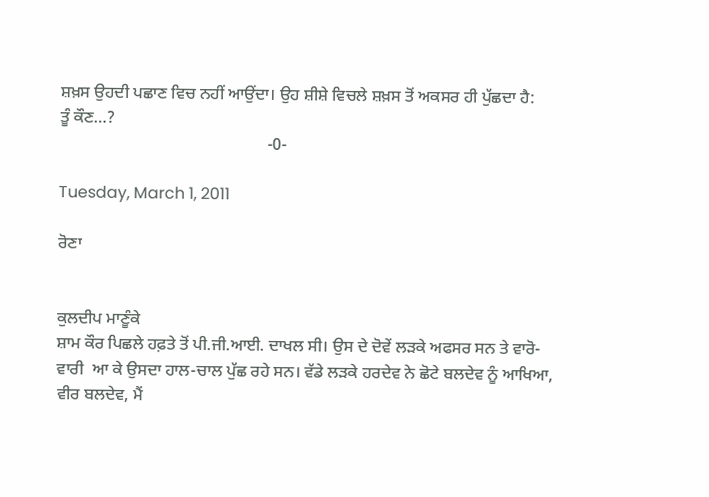ਸ਼ਖ਼ਸ ਉਹਦੀ ਪਛਾਣ ਵਿਚ ਨਹੀਂ ਆਉਂਦਾ। ਉਹ ਸ਼ੀਸ਼ੇ ਵਿਚਲੇ ਸ਼ਖ਼ਸ ਤੋਂ ਅਕਸਰ ਹੀ ਪੁੱਛਦਾ ਹੈ:
ਤੂੰ ਕੌਣ…?
                                                  -0-

Tuesday, March 1, 2011

ਰੋਣਾ


ਕੁਲਦੀਪ ਮਾਣੂੰਕੇ
ਸ਼ਾਮ ਕੌਰ ਪਿਛਲੇ ਹਫ਼ਤੇ ਤੋਂ ਪੀ.ਜੀ.ਆਈ. ਦਾਖਲ ਸੀ। ਉਸ ਦੇ ਦੋਵੇਂ ਲਡ਼ਕੇ ਅਫਸਰ ਸਨ ਤੇ ਵਾਰੋ-ਵਾਰੀ  ਆ ਕੇ ਉਸਦਾ ਹਾਲ-ਚਾਲ ਪੁੱਛ ਰਹੇ ਸਨ। ਵੱਡੇ ਲਡ਼ਕੇ ਹਰਦੇਵ ਨੇ ਛੋਟੇ ਬਲਦੇਵ ਨੂੰ ਆਖਿਆ, ਵੀਰ ਬਲਦੇਵ, ਮੈਂ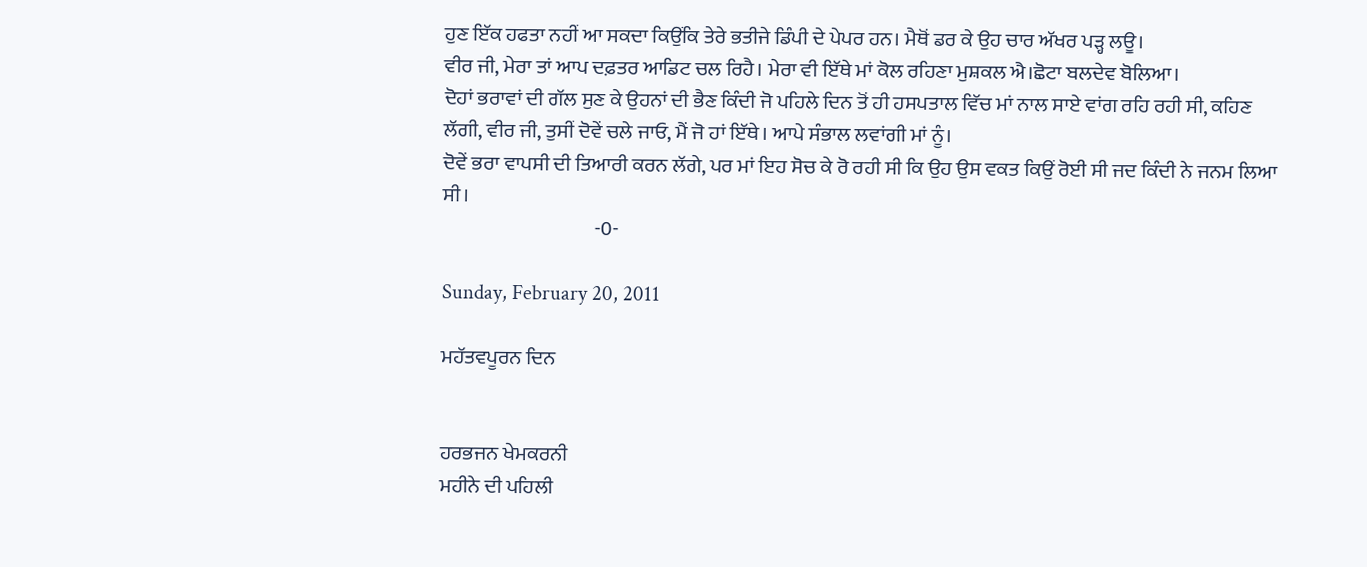ਹੁਣ ਇੱਕ ਹਫਤਾ ਨਹੀਂ ਆ ਸਕਦਾ ਕਿਉਂਕਿ ਤੇਰੇ ਭਤੀਜੇ ਡਿੰਪੀ ਦੇ ਪੇਪਰ ਹਨ। ਮੈਥੋਂ ਡਰ ਕੇ ਉਹ ਚਾਰ ਅੱਖਰ ਪੜ੍ਹ ਲਊ।
ਵੀਰ ਜੀ, ਮੇਰਾ ਤਾਂ ਆਪ ਦਫ਼ਤਰ ਆਡਿਟ ਚਲ ਰਿਹੈ। ਮੇਰਾ ਵੀ ਇੱਥੇ ਮਾਂ ਕੋਲ ਰਹਿਣਾ ਮੁਸ਼ਕਲ ਐ।ਛੋਟਾ ਬਲਦੇਵ ਬੋਲਿਆ।
ਦੋਹਾਂ ਭਰਾਵਾਂ ਦੀ ਗੱਲ ਸੁਣ ਕੇ ਉਹਨਾਂ ਦੀ ਭੈਣ ਕਿੰਦੀ ਜੋ ਪਹਿਲੇ ਦਿਨ ਤੋਂ ਹੀ ਹਸਪਤਾਲ ਵਿੱਚ ਮਾਂ ਨਾਲ ਸਾਏ ਵਾਂਗ ਰਹਿ ਰਹੀ ਸੀ, ਕਹਿਣ ਲੱਗੀ, ਵੀਰ ਜੀ, ਤੁਸੀਂ ਦੋਵੇਂ ਚਲੇ ਜਾਓ, ਮੈਂ ਜੋ ਹਾਂ ਇੱਥੇ। ਆਪੇ ਸੰਭਾਲ ਲਵਾਂਗੀ ਮਾਂ ਨੂੰ।
ਦੋਵੇਂ ਭਰਾ ਵਾਪਸੀ ਦੀ ਤਿਆਰੀ ਕਰਨ ਲੱਗੇ, ਪਰ ਮਾਂ ਇਹ ਸੋਚ ਕੇ ਰੋ ਰਹੀ ਸੀ ਕਿ ਉਹ ਉਸ ਵਕਤ ਕਿਉਂ ਰੋਈ ਸੀ ਜਦ ਕਿੰਦੀ ਨੇ ਜਨਮ ਲਿਆ ਸੀ।
                                      -0-

Sunday, February 20, 2011

ਮਹੱਤਵਪੂਰਨ ਦਿਨ


ਹਰਭਜਨ ਖੇਮਕਰਨੀ
ਮਹੀਨੇ ਦੀ ਪਹਿਲੀ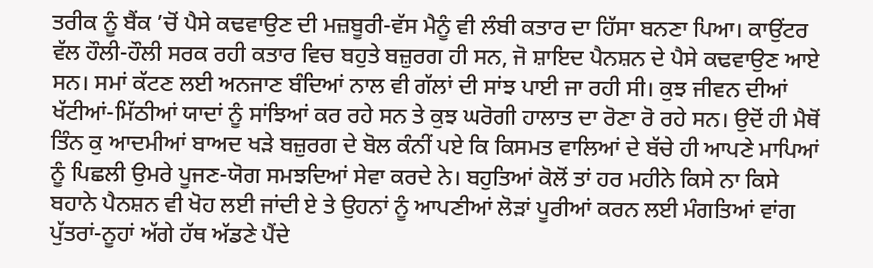ਤਰੀਕ ਨੂੰ ਬੈਂਕ ’ਚੋਂ ਪੈਸੇ ਕਢਵਾਉਣ ਦੀ ਮਜ਼ਬੂਰੀ-ਵੱਸ ਮੈਨੂੰ ਵੀ ਲੰਬੀ ਕਤਾਰ ਦਾ ਹਿੱਸਾ ਬਨਣਾ ਪਿਆ। ਕਾਉਂਟਰ ਵੱਲ ਹੌਲੀ-ਹੌਲੀ ਸਰਕ ਰਹੀ ਕਤਾਰ ਵਿਚ ਬਹੁਤੇ ਬਜ਼ੁਰਗ ਹੀ ਸਨ, ਜੋ ਸ਼ਾਇਦ ਪੈਨਸ਼ਨ ਦੇ ਪੈਸੇ ਕਢਵਾਉਣ ਆਏ ਸਨ। ਸਮਾਂ ਕੱਟਣ ਲਈ ਅਨਜਾਣ ਬੰਦਿਆਂ ਨਾਲ ਵੀ ਗੱਲਾਂ ਦੀ ਸਾਂਝ ਪਾਈ ਜਾ ਰਹੀ ਸੀ। ਕੁਝ ਜੀਵਨ ਦੀਆਂ ਖੱਟੀਆਂ-ਮਿੱਠੀਆਂ ਯਾਦਾਂ ਨੂੰ ਸਾਂਝਿਆਂ ਕਰ ਰਹੇ ਸਨ ਤੇ ਕੁਝ ਘਰੋਗੀ ਹਾਲਾਤ ਦਾ ਰੋਣਾ ਰੋ ਰਹੇ ਸਨ। ਉਦੋਂ ਹੀ ਮੈਥੋਂ ਤਿੰਨ ਕੁ ਆਦਮੀਆਂ ਬਾਅਦ ਖਡ਼ੇ ਬਜ਼ੁਰਗ ਦੇ ਬੋਲ ਕੰਨੀਂ ਪਏ ਕਿ ਕਿਸਮਤ ਵਾਲਿਆਂ ਦੇ ਬੱਚੇ ਹੀ ਆਪਣੇ ਮਾਪਿਆਂ ਨੂੰ ਪਿਛਲੀ ਉਮਰੇ ਪੂਜਣ-ਯੋਗ ਸਮਝਦਿਆਂ ਸੇਵਾ ਕਰਦੇ ਨੇ। ਬਹੁਤਿਆਂ ਕੋਲੋਂ ਤਾਂ ਹਰ ਮਹੀਨੇ ਕਿਸੇ ਨਾ ਕਿਸੇ ਬਹਾਨੇ ਪੈਨਸ਼ਨ ਵੀ ਖੋਹ ਲਈ ਜਾਂਦੀ ਏ ਤੇ ਉਹਨਾਂ ਨੂੰ ਆਪਣੀਆਂ ਲੋਡ਼ਾਂ ਪੂਰੀਆਂ ਕਰਨ ਲਈ ਮੰਗਤਿਆਂ ਵਾਂਗ ਪੁੱਤਰਾਂ-ਨੂਹਾਂ ਅੱਗੇ ਹੱਥ ਅੱਡਣੇ ਪੈਂਦੇ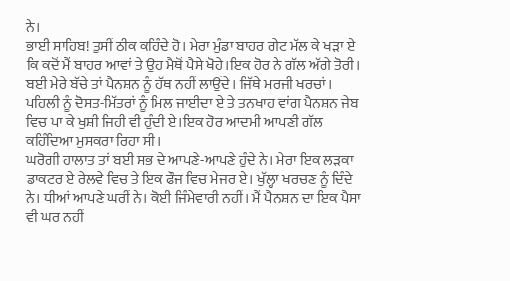ਨੇ।
ਭਾਈ ਸਾਹਿਬ! ਤੁਸੀਂ ਠੀਕ ਕਹਿੰਦੇ ਹੋ। ਮੇਰਾ ਮੁੰਡਾ ਬਾਹਰ ਗੇਟ ਮੱਲ ਕੇ ਖਡ਼ਾ ਏ ਕਿ ਕਦੋਂ ਮੈਂ ਬਾਹਰ ਆਵਾਂ ਤੇ ਉਹ ਮੈਥੋਂ ਪੈਸੇ ਖੋਹੇ।ਇਕ ਹੋਰ ਨੇ ਗੱਲ ਅੱਗੇ ਤੋਰੀ।
ਬਈ ਮੇਰੇ ਬੱਚੇ ਤਾਂ ਪੈਨਸ਼ਨ ਨੂੰ ਹੱਥ ਨਹੀਂ ਲਾਉਂਦੇ। ਜਿੱਥੇ ਮਰਜੀ ਖਰਚਾਂ। ਪਹਿਲੀ ਨੂੰ ਦੋਸਤ-ਮਿੱਤਰਾਂ ਨੂੰ ਮਿਲ ਜਾਈਦਾ ਏ ਤੇ ਤਨਖਾਹ ਵਾਂਗ ਪੈਨਸ਼ਨ ਜੇਬ ਵਿਚ ਪਾ ਕੇ ਖੁਸ਼ੀ ਜਿਹੀ ਵੀ ਹੁੰਦੀ ਏ।ਇਕ ਹੋਰ ਆਦਮੀ ਆਪਣੀ ਗੱਲ ਕਹਿੰਦਿਆ ਮੁਸਕਰਾ ਰਿਹਾ ਸੀ।
ਘਰੋਗੀ ਹਾਲਾਤ ਤਾਂ ਬਈ ਸਭ ਦੇ ਆਪਣੇ-ਆਪਣੇ ਹੁੰਦੇ ਨੇ। ਮੇਰਾ ਇਕ ਲਡ਼ਕਾ ਡਾਕਟਰ ਏ ਰੇਲਵੇ ਵਿਚ ਤੇ ਇਕ ਫੌਜ ਵਿਚ ਮੇਜਰ ਏ। ਖੁੱਲ੍ਹਾ ਖਰਚਣ ਨੂੰ ਦਿੰਦੇ ਨੇ। ਧੀਆਂ ਆਪਣੇ ਘਰੀਂ ਨੇ। ਕੋਈ ਜਿੰਮੇਵਾਰੀ ਨਹੀਂ। ਮੈਂ ਪੈਨਸ਼ਨ ਦਾ ਇਕ ਪੈਸਾ ਵੀ ਘਰ ਨਹੀਂ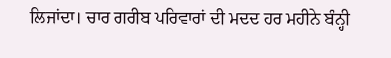ਲਿਜਾਂਦਾ। ਚਾਰ ਗਰੀਬ ਪਰਿਵਾਰਾਂ ਦੀ ਮਦਦ ਹਰ ਮਹੀਨੇ ਬੰਨ੍ਹੀ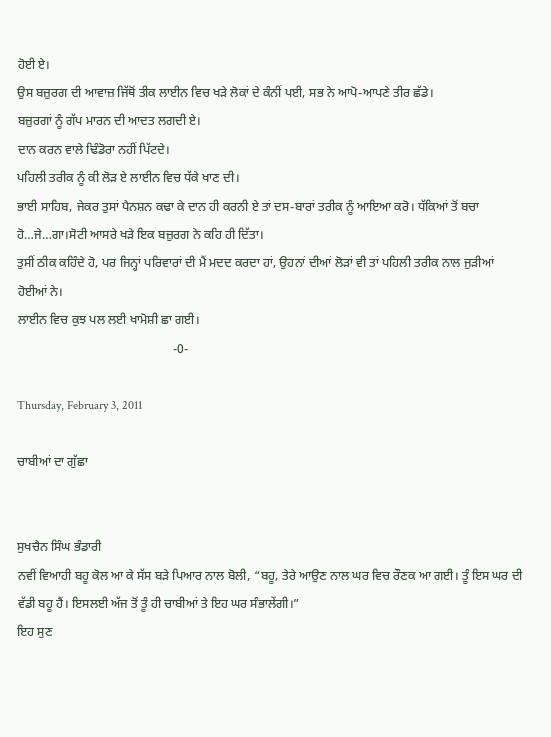ਹੋਈ ਏ।
ਉਸ ਬਜ਼ੁਰਗ ਦੀ ਆਵਾਜ਼ ਜਿੱਥੋਂ ਤੀਕ ਲਾਈਨ ਵਿਚ ਖਡ਼ੇ ਲੋਕਾਂ ਦੇ ਕੰਨੀਂ ਪਈ, ਸਭ ਨੇ ਆਪੋ-ਆਪਣੇ ਤੀਰ ਛੱਡੇ।
ਬਜ਼ੁਰਗਾਂ ਨੂੰ ਗੱਪ ਮਾਰਨ ਦੀ ਆਦਤ ਲਗਦੀ ਏ।
ਦਾਨ ਕਰਨ ਵਾਲੇ ਢਿੰਡੋਰਾ ਨਹੀਂ ਪਿੱਟਦੇ।
ਪਹਿਲੀ ਤਰੀਕ ਨੂੰ ਕੀ ਲੋਡ਼ ਏ ਲਾਈਨ ਵਿਚ ਧੱਕੇ ਖਾਣ ਦੀ।
ਭਾਈ ਸਾਹਿਬ, ਜੇਕਰ ਤੁਸਾਂ ਪੈਨਸ਼ਨ ਕਢਾ ਕੇ ਦਾਨ ਹੀ ਕਰਨੀ ਏ ਤਾਂ ਦਸ-ਬਾਰਾਂ ਤਰੀਕ ਨੂੰ ਆਇਆ ਕਰੋ। ਧੱਕਿਆਂ ਤੋਂ ਬਚਾ ਹੋ…ਜੇ…ਗਾ।ਸੋਟੀ ਆਸਰੇ ਖਡ਼ੇ ਇਕ ਬਜ਼ੁਰਗ ਨੇ ਕਹਿ ਹੀ ਦਿੱਤਾ।
ਤੁਸੀਂ ਠੀਕ ਕਹਿੰਦੇ ਹੋ, ਪਰ ਜਿਨ੍ਹਾਂ ਪਰਿਵਾਰਾਂ ਦੀ ਮੈਂ ਮਦਦ ਕਰਦਾ ਹਾਂ, ਉਹਨਾਂ ਦੀਆਂ ਲੋਡ਼ਾਂ ਵੀ ਤਾਂ ਪਹਿਲੀ ਤਰੀਕ ਨਾਲ ਜੁਡ਼ੀਆਂ ਹੋਈਆਂ ਨੇ।
ਲਾਈਨ ਵਿਚ ਕੁਝ ਪਲ ਲਈ ਖਾਮੋਸ਼ੀ ਛਾ ਗਈ।
                                                  -0-

Thursday, February 3, 2011

ਚਾਬੀਆਂ ਦਾ ਗੁੱਛਾ


ਸੁਖਚੈਨ ਸਿੰਘ ਭੰਡਾਰੀ
ਨਵੀਂ ਵਿਆਹੀ ਬਹੂ ਕੋਲ ਆ ਕੇ ਸੱਸ ਬਡ਼ੇ ਪਿਆਰ ਨਾਲ ਬੋਲੀ, “ਬਹੂ, ਤੇਰੇ ਆਉਣ ਨਾਲ ਘਰ ਵਿਚ ਰੌਣਕ ਆ ਗਈ। ਤੂੰ ਇਸ ਘਰ ਦੀ ਵੱਡੀ ਬਹੂ ਹੈਂ। ਇਸਲਈ ਅੱਜ ਤੋਂ ਤੂੰ ਹੀ ਚਾਬੀਆਂ ਤੇ ਇਹ ਘਰ ਸੰਭਾਲੇਂਗੀ।”
ਇਹ ਸੁਣ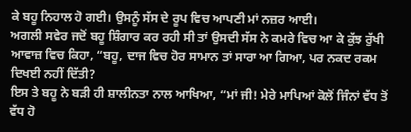ਕੇ ਬਹੂ ਨਿਹਾਲ ਹੋ ਗਈ। ਉਸਨੂੰ ਸੱਸ ਦੇ ਰੂਪ ਵਿਚ ਆਪਣੀ ਮਾਂ ਨਜ਼ਰ ਆਈ।
ਅਗਲੀ ਸਵੇਰ ਜਦੋਂ ਬਹੂ ਸ਼ਿੰਗਾਰ ਕਰ ਰਹੀ ਸੀ ਤਾਂ ਉਸਦੀ ਸੱਸ ਨੇ ਕਮਰੇ ਵਿਚ ਆ ਕੇ ਕੁੱਝ ਰੁੱਖੀ ਆਵਾਜ਼ ਵਿਚ ਕਿਹਾ, “ਬਹੂ, ਦਾਜ ਵਿਚ ਹੋਰ ਸਾਮਾਨ ਤਾਂ ਸਾਰਾ ਆ ਗਿਆ, ਪਰ ਨਕਦ ਰਕਮ ਦਿਖਈ ਨਹੀਂ ਦਿੱਤੀ?
ਇਸ ਤੇ ਬਹੂ ਨੇ ਬਡ਼ੀ ਹੀ ਸ਼ਾਲੀਨਤਾ ਨਾਲ ਆਖਿਆ, “ਮਾਂ ਜੀ! ਮੇਰੇ ਮਾਪਿਆਂ ਕੋਲੋਂ ਜਿੰਨਾਂ ਵੱਧ ਤੋਂ ਵੱਧ ਹੋ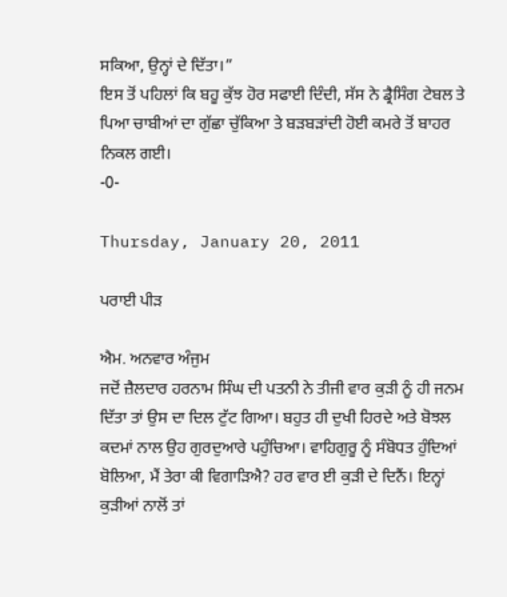ਸਕਿਆ, ਉਨ੍ਹਾਂ ਦੇ ਦਿੱਤਾ।”
ਇਸ ਤੋਂ ਪਹਿਲਾਂ ਕਿ ਬਹੂ ਕੁੱਝ ਹੋਰ ਸਫਾਈ ਦਿੰਦੀ, ਸੱਸ ਨੇ ਡ੍ਰੈਸਿੰਗ ਟੇਬਲ ਤੇ ਪਿਆ ਚਾਬੀਆਂ ਦਾ ਗੁੱਛਾ ਚੁੱਕਿਆ ਤੇ ਬਡ਼ਬਡ਼ਾਂਦੀ ਹੋਈ ਕਮਰੇ ਤੋਂ ਬਾਹਰ ਨਿਕਲ ਗਈ।
-0-

Thursday, January 20, 2011

ਪਰਾਈ ਪੀਡ਼

ਐਮ. ਅਨਵਾਰ ਅੰਜੁਮ
ਜਦੋਂ ਜ਼ੈਲਦਾਰ ਹਰਨਾਮ ਸਿੰਘ ਦੀ ਪਤਨੀ ਨੇ ਤੀਜੀ ਵਾਰ ਕੁਡ਼ੀ ਨੂੰ ਹੀ ਜਨਮ ਦਿੱਤਾ ਤਾਂ ਉਸ ਦਾ ਦਿਲ ਟੁੱਟ ਗਿਆ। ਬਹੁਤ ਹੀ ਦੁਖੀ ਹਿਰਦੇ ਅਤੇ ਬੋਝਲ ਕਦਮਾਂ ਨਾਲ ਉਹ ਗੁਰਦੁਆਰੇ ਪਹੁੰਚਿਆ। ਵਾਹਿਗੁਰੂ ਨੂੰ ਸੰਬੋਧਤ ਹੁੰਦਿਆਂ ਬੋਲਿਆ, ਮੈਂ ਤੇਰਾ ਕੀ ਵਿਗਾਡ਼ਿਐ? ਹਰ ਵਾਰ ਈ ਕੁਡ਼ੀ ਦੇ ਦਿਨੈਂ। ਇਨ੍ਹਾਂ ਕੁਡ਼ੀਆਂ ਨਾਲੋਂ ਤਾਂ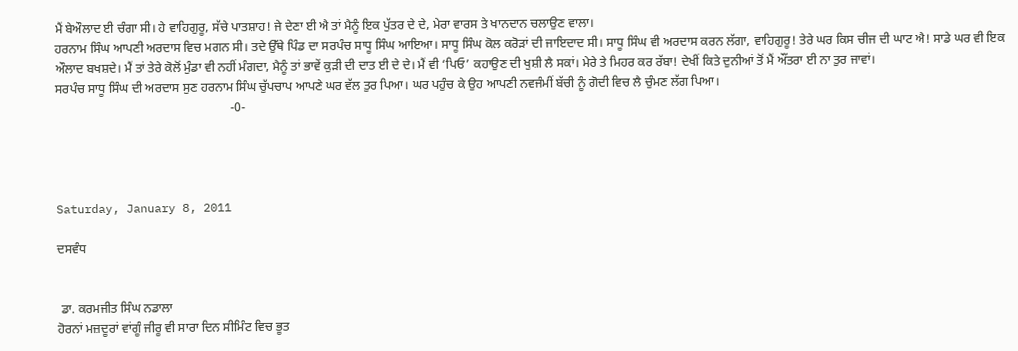ਮੈਂ ਬੇਔਲਾਦ ਈ ਚੰਗਾ ਸੀ। ਹੇ ਵਾਹਿਗੁਰੂ, ਸੱਚੇ ਪਾਤਸ਼ਾਹ! ਜੇ ਦੇਣਾ ਈ ਐ ਤਾਂ ਮੈਨੂੰ ਇਕ ਪੁੱਤਰ ਦੇ ਦੇ, ਮੇਰਾ ਵਾਰਸ ਤੇ ਖਾਨਦਾਨ ਚਲਾਉਣ ਵਾਲਾ।
ਹਰਨਾਮ ਸਿੰਘ ਆਪਣੀ ਅਰਦਾਸ ਵਿਚ ਮਗਨ ਸੀ। ਤਦੇ ਉੱਥੇ ਪਿੰਡ ਦਾ ਸਰਪੰਚ ਸਾਧੂ ਸਿੰਘ ਆਇਆ। ਸਾਧੂ ਸਿੰਘ ਕੋਲ ਕਰੋਡ਼ਾਂ ਦੀ ਜਾਇਦਾਦ ਸੀ। ਸਾਧੂ ਸਿੰਘ ਵੀ ਅਰਦਾਸ ਕਰਨ ਲੱਗਾ, ਵਾਹਿਗੁਰੂ! ਤੇਰੇ ਘਰ ਕਿਸ ਚੀਜ ਦੀ ਘਾਟ ਐ! ਸਾਡੇ ਘਰ ਵੀ ਇਕ ਔਲਾਦ ਬਖਸ਼ਦੇ। ਮੈਂ ਤਾਂ ਤੇਰੇ ਕੋਲੋਂ ਮੁੰਡਾ ਵੀ ਨਹੀਂ ਮੰਗਦਾ, ਮੈਨੂੰ ਤਾਂ ਭਾਵੇਂ ਕੁਡ਼ੀ ਦੀ ਦਾਤ ਈ ਦੇ ਦੇ। ਮੈਂ ਵੀ ‘ਪਿਓ’ ਕਹਾਉਣ ਦੀ ਖੁਸ਼ੀ ਲੈ ਸਕਾਂ। ਮੇਰੇ ਤੇ ਮਿਹਰ ਕਰ ਰੱਬਾ! ਦੇਖੀਂ ਕਿਤੇ ਦੁਨੀਆਂ ਤੋਂ ਮੈਂ ਔਂਤਰਾ ਈ ਨਾ ਤੁਰ ਜਾਵਾਂ।
ਸਰਪੰਚ ਸਾਧੂ ਸਿੰਘ ਦੀ ਅਰਦਾਸ ਸੁਣ ਹਰਨਾਮ ਸਿੰਘ ਚੁੱਪਚਾਪ ਆਪਣੇ ਘਰ ਵੱਲ ਤੁਰ ਪਿਆ। ਘਰ ਪਹੁੰਚ ਕੇ ਉਹ ਆਪਣੀ ਨਵਜੰਮੀਂ ਬੱਚੀ ਨੂੰ ਗੋਦੀ ਵਿਚ ਲੈ ਚੁੰਮਣ ਲੱਗ ਪਿਆ।
                                                        -0-




Saturday, January 8, 2011

ਦਸਵੰਧ


 ਡਾ. ਕਰਮਜੀਤ ਸਿੰਘ ਨਡਾਲਾ
ਹੋਰਨਾਂ ਮਜ਼ਦੂਰਾਂ ਵਾਂਗੂੰ ਜੀਰੂ ਵੀ ਸਾਰਾ ਦਿਨ ਸੀਮਿੰਟ ਵਿਚ ਭੂਤ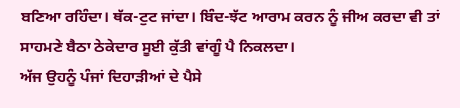ਬਣਿਆ ਰਹਿੰਦਾ। ਥੱਕ-ਟੁਟ ਜਾਂਦਾ। ਬਿੰਦ-ਝੱਟ ਆਰਾਮ ਕਰਨ ਨੂੰ ਜੀਅ ਕਰਦਾ ਵੀ ਤਾਂ ਸਾਹਮਣੇ ਬੈਠਾ ਠੇਕੇਦਾਰ ਸੂਈ ਕੁੱਤੀ ਵਾਂਗੂੰ ਪੈ ਨਿਕਲਦਾ।
ਅੱਜ ਉਹਨੂੰ ਪੰਜਾਂ ਦਿਹਾਡ਼ੀਆਂ ਦੇ ਪੈਸੇ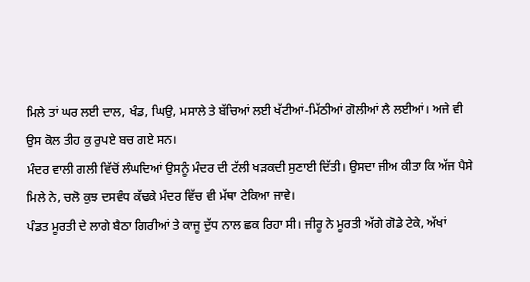ਮਿਲੇ ਤਾਂ ਘਰ ਲਈ ਦਾਲ, ਖੰਡ, ਘਿਉ, ਮਸਾਲੇ ਤੇ ਬੱਚਿਆਂ ਲਈ ਖੱਟੀਆਂ-ਮਿੱਠੀਆਂ ਗੋਲੀਆਂ ਲੈ ਲਈਆਂ। ਅਜੇ ਵੀ ਉਸ ਕੋਲ ਤੀਹ ਕੁ ਰੁਪਏ ਬਚ ਗਏ ਸਨ।
ਮੰਦਰ ਵਾਲੀ ਗਲੀ ਵਿੱਚੋਂ ਲੰਘਦਿਆਂ ਉਸਨੂੰ ਮੰਦਰ ਦੀ ਟੱਲੀ ਖਡ਼ਕਦੀ ਸੁਣਾਈ ਦਿੱਤੀ। ਉਸਦਾ ਜੀਅ ਕੀਤਾ ਕਿ ਅੱਜ ਪੈਸੇ ਮਿਲੇ ਨੇ, ਚਲੋ ਕੁਝ ਦਸਵੰਧ ਕੱਢਕੇ ਮੰਦਰ ਵਿੱਚ ਵੀ ਮੱਥਾ ਟੇਕਿਆ ਜਾਵੇ।
ਪੰਡਤ ਮੂਰਤੀ ਦੇ ਲਾਗੇ ਬੈਠਾ ਗਿਰੀਆਂ ਤੇ ਕਾਜੂ ਦੁੱਧ ਨਾਲ ਛਕ ਰਿਹਾ ਸੀ। ਜੀਰੂ ਨੇ ਮੂਰਤੀ ਅੱਗੇ ਗੋਡੇ ਟੇਕੇ, ਅੱਖਾਂ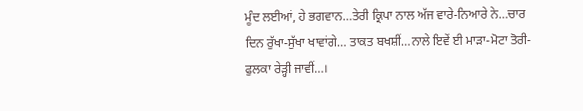ਮੂੰਦ ਲਈਆਂ, ਹੇ ਭਗਵਾਨ…ਤੇਰੀ ਕ੍ਰਿਪਾ ਨਾਲ ਅੱਜ ਵਾਰੇ-ਨਿਆਰੇ ਨੇ…ਚਾਰ ਦਿਨ ਰੁੱਖਾ-ਸੁੱਖਾ ਖਾਵਾਂਗੇ… ਤਾਕਤ ਬਖਸ਼ੀਂ…ਨਾਲੇ ਇਵੇਂ ਈ ਮਾਡ਼ਾ-ਮੋਟਾ ਤੋਰੀ-ਫੁਲਕਾ ਰੇਡ਼੍ਹੀ ਜਾਵੀਂ…।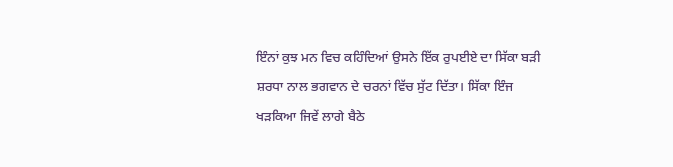ਇੰਨਾਂ ਕੁਝ ਮਨ ਵਿਚ ਕਹਿੰਦਿਆਂ ਉਸਨੇ ਇੱਕ ਰੁਪਈਏ ਦਾ ਸਿੱਕਾ ਬਡ਼ੀ ਸ਼ਰਧਾ ਨਾਲ ਭਗਵਾਨ ਦੇ ਚਰਨਾਂ ਵਿੱਚ ਸੁੱਟ ਦਿੱਤਾ। ਸਿੱਕਾ ਇੰਜ ਖਡ਼ਕਿਆ ਜਿਵੇਂ ਲਾਗੇ ਬੈਠੇ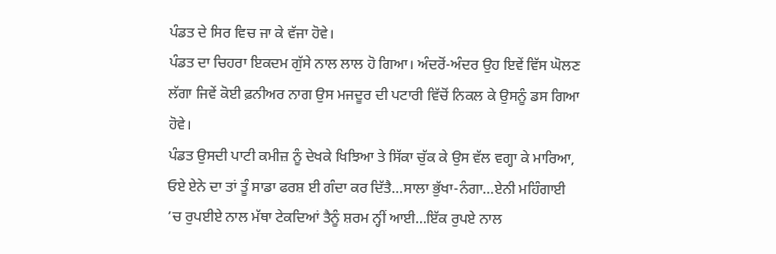ਪੰਡਤ ਦੇ ਸਿਰ ਵਿਚ ਜਾ ਕੇ ਵੱਜਾ ਹੋਵੇ।
ਪੰਡਤ ਦਾ ਚਿਹਰਾ ਇਕਦਮ ਗੁੱਸੇ ਨਾਲ ਲਾਲ ਹੋ ਗਿਆ। ਅੰਦਰੋਂ-ਅੰਦਰ ਉਹ ਇਵੇਂ ਵਿੱਸ ਘੋਲਣ ਲੱਗਾ ਜਿਵੇਂ ਕੋਈ ਫ਼ਨੀਅਰ ਨਾਗ ਉਸ ਮਜਦੂਰ ਦੀ ਪਟਾਰੀ ਵਿੱਚੋਂ ਨਿਕਲ ਕੇ ਉਸਨੂੰ ਡਸ ਗਿਆ ਹੋਵੇ।
ਪੰਡਤ ਉਸਦੀ ਪਾਟੀ ਕਮੀਜ਼ ਨੂੰ ਦੇਖਕੇ ਖਿਝਿਆ ਤੇ ਸਿੱਕਾ ਚੁੱਕ ਕੇ ਉਸ ਵੱਲ ਵਗ੍ਹਾ ਕੇ ਮਾਰਿਆ, ਓਏ ਏਨੇ ਦਾ ਤਾਂ ਤੂੰ ਸਾਡਾ ਫਰਸ਼ ਈ ਗੰਦਾ ਕਰ ਦਿੱਤੈ…ਸਾਲਾ ਭੁੱਖਾ-ਨੰਗਾ…ਏਨੀ ਮਹਿੰਗਾਈ ’ਚ ਰੁਪਈਏ ਨਾਲ ਮੱਥਾ ਟੇਕਦਿਆਂ ਤੈਨੂੰ ਸ਼ਰਮ ਨ੍ਹੀਂ ਆਈ…ਇੱਕ ਰੁਪਏ ਨਾਲ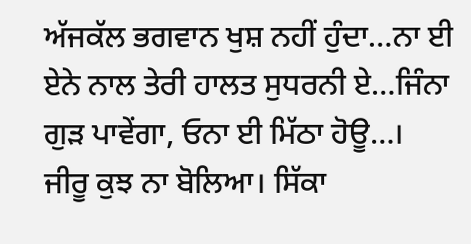ਅੱਜਕੱਲ ਭਗਵਾਨ ਖੁਸ਼ ਨਹੀਂ ਹੁੰਦਾ…ਨਾ ਈ ਏਨੇ ਨਾਲ ਤੇਰੀ ਹਾਲਤ ਸੁਧਰਨੀ ਏ…ਜਿੰਨਾ ਗੁਡ਼ ਪਾਵੇਂਗਾ, ਓਨਾ ਈ ਮਿੱਠਾ ਹੋਊ…।
ਜੀਰੂ ਕੁਝ ਨਾ ਬੋਲਿਆ। ਸਿੱਕਾ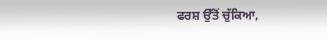ਫਰਸ਼ ਉੱਤੋਂ ਚੁੱਕਿਆ,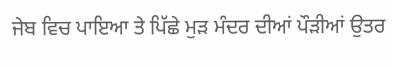ਜੇਬ ਵਿਚ ਪਾਇਆ ਤੇ ਪਿੱਛੇ ਮੁਡ਼ ਮੰਦਰ ਦੀਆਂ ਪੌਡ਼ੀਆਂ ਉਤਰ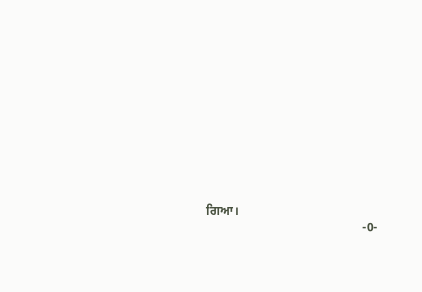ਗਿਆ।
                                                  -0-